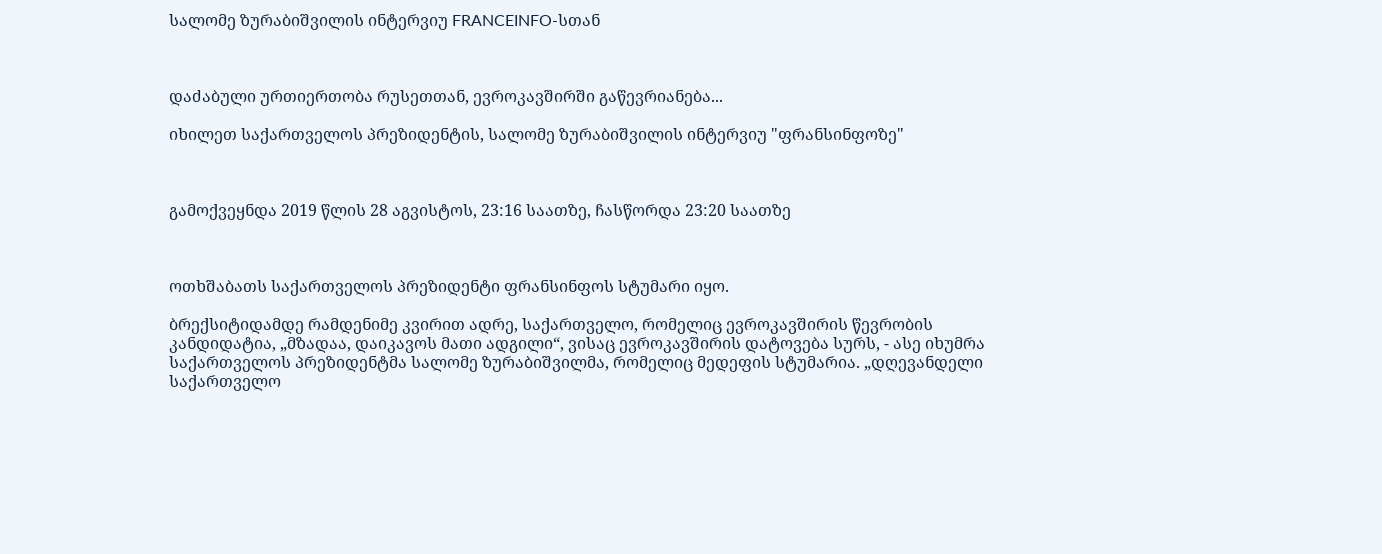სალომე ზურაბიშვილის ინტერვიუ FRANCEINFO-სთან



დაძაბული ურთიერთობა რუსეთთან, ევროკავშირში გაწევრიანება...

იხილეთ საქართველოს პრეზიდენტის, სალომე ზურაბიშვილის ინტერვიუ "ფრანსინფოზე"



გამოქვეყნდა 2019 წლის 28 აგვისტოს, 23:16 საათზე, ჩასწორდა 23:20 საათზე



ოთხშაბათს საქართველოს პრეზიდენტი ფრანსინფოს სტუმარი იყო.

ბრექსიტიდამდე რამდენიმე კვირით ადრე, საქართველო, რომელიც ევროკავშირის წევრობის კანდიდატია, „მზადაა, დაიკავოს მათი ადგილი“, ვისაც ევროკავშირის დატოვება სურს, - ასე იხუმრა საქართველოს პრეზიდენტმა სალომე ზურაბიშვილმა, რომელიც მედეფის სტუმარია. „დღევანდელი საქართველო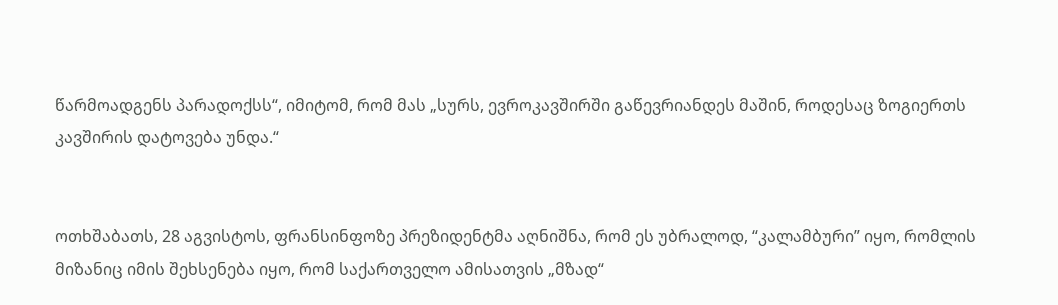წარმოადგენს პარადოქსს“, იმიტომ, რომ მას „სურს, ევროკავშირში გაწევრიანდეს მაშინ, როდესაც ზოგიერთს კავშირის დატოვება უნდა.“


ოთხშაბათს, 28 აგვისტოს, ფრანსინფოზე პრეზიდენტმა აღნიშნა, რომ ეს უბრალოდ, “კალამბური” იყო, რომლის მიზანიც იმის შეხსენება იყო, რომ საქართველო ამისათვის „მზად“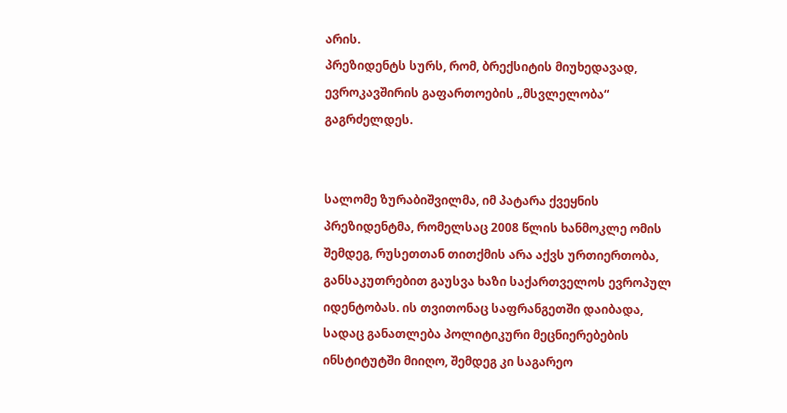არის.
პრეზიდენტს სურს, რომ, ბრექსიტის მიუხედავად, ევროკავშირის გაფართოების „მსვლელობა“ გაგრძელდეს.


სალომე ზურაბიშვილმა, იმ პატარა ქვეყნის პრეზიდენტმა, რომელსაც 2008 წლის ხანმოკლე ომის შემდეგ, რუსეთთან თითქმის არა აქვს ურთიერთობა, განსაკუთრებით გაუსვა ხაზი საქართველოს ევროპულ იდენტობას. ის თვითონაც საფრანგეთში დაიბადა, სადაც განათლება პოლიტიკური მეცნიერებების ინსტიტუტში მიიღო, შემდეგ კი საგარეო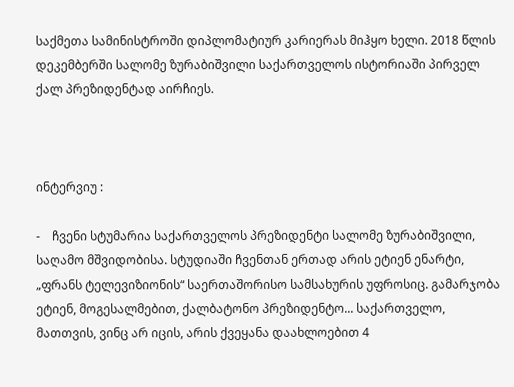საქმეთა სამინისტროში დიპლომატიურ კარიერას მიჰყო ხელი. 2018 წლის დეკემბერში სალომე ზურაბიშვილი საქართველოს ისტორიაში პირველ ქალ პრეზიდენტად აირჩიეს.



ინტერვიუ :

-    ჩვენი სტუმარია საქართველოს პრეზიდენტი სალომე ზურაბიშვილი, საღამო მშვიდობისა. სტუდიაში ჩვენთან ერთად არის ეტიენ ენარტი, „ფრანს ტელევიზიონის“ საერთაშორისო სამსახურის უფროსიც. გამარჯობა ეტიენ, მოგესალმებით, ქალბატონო პრეზიდენტო... საქართველო, მათთვის, ვინც არ იცის, არის ქვეყანა დაახლოებით 4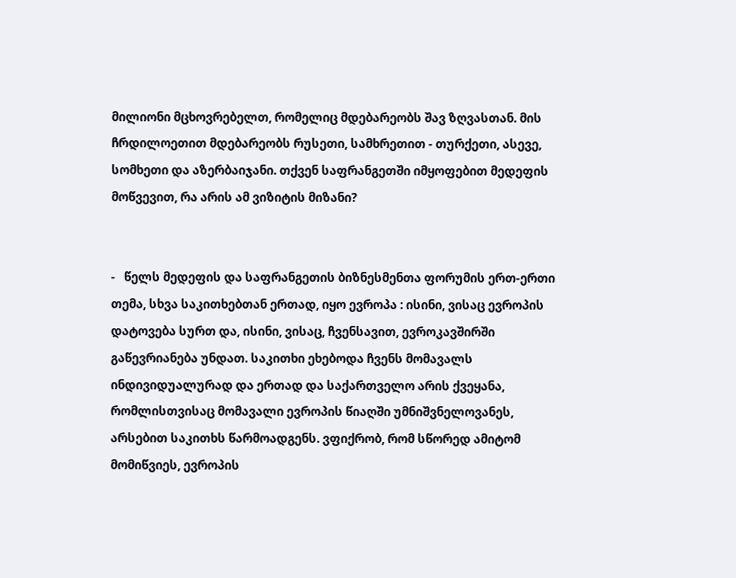მილიონი მცხოვრებელთ, რომელიც მდებარეობს შავ ზღვასთან. მის ჩრდილოეთით მდებარეობს რუსეთი, სამხრეთით - თურქეთი, ასევე, სომხეთი და აზერბაიჯანი. თქვენ საფრანგეთში იმყოფებით მედეფის მოწვევით, რა არის ამ ვიზიტის მიზანი?


-   წელს მედეფის და საფრანგეთის ბიზნესმენთა ფორუმის ერთ-ერთი თემა, სხვა საკითხებთან ერთად, იყო ევროპა : ისინი, ვისაც ევროპის დატოვება სურთ და, ისინი, ვისაც, ჩვენსავით, ევროკავშირში გაწევრიანება უნდათ. საკითხი ეხებოდა ჩვენს მომავალს ინდივიდუალურად და ერთად და საქართველო არის ქვეყანა, რომლისთვისაც მომავალი ევროპის წიაღში უმნიშვნელოვანეს, არსებით საკითხს წარმოადგენს. ვფიქრობ, რომ სწორედ ამიტომ მომიწვიეს, ევროპის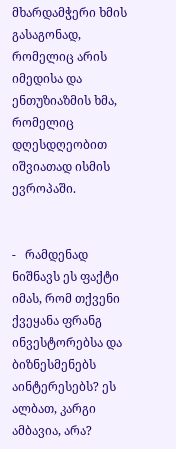მხარდამჭერი ხმის გასაგონად, რომელიც არის იმედისა და ენთუზიაზმის ხმა, რომელიც დღესდღეობით იშვიათად ისმის ევროპაში.


-   რამდენად ნიშნავს ეს ფაქტი იმას, რომ თქვენი ქვეყანა ფრანგ ინვესტორებსა და ბიზნესმენებს აინტერესებს? ეს ალბათ, კარგი ამბავია, არა?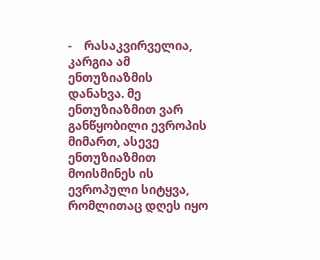-    რასაკვირველია, კარგია ამ ენთუზიაზმის დანახვა. მე ენთუზიაზმით ვარ განწყობილი ევროპის მიმართ, ასევე ენთუზიაზმით მოისმინეს ის ევროპული სიტყვა, რომლითაც დღეს იყო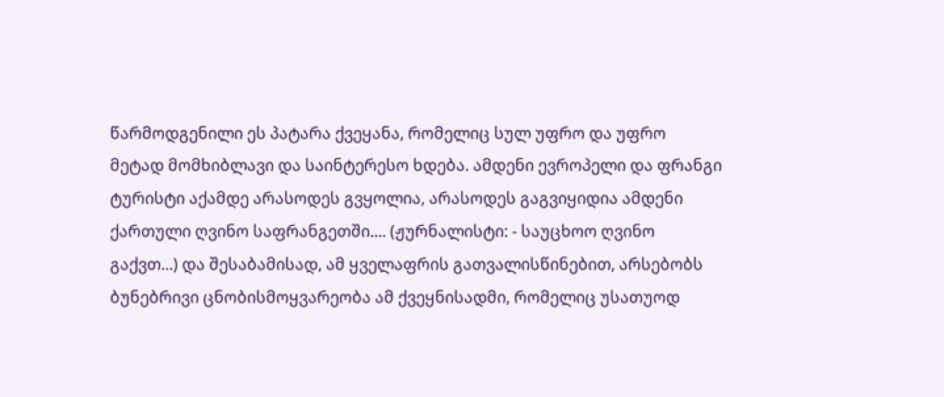წარმოდგენილი ეს პატარა ქვეყანა, რომელიც სულ უფრო და უფრო მეტად მომხიბლავი და საინტერესო ხდება. ამდენი ევროპელი და ფრანგი ტურისტი აქამდე არასოდეს გვყოლია, არასოდეს გაგვიყიდია ამდენი ქართული ღვინო საფრანგეთში.... (ჟურნალისტი: - საუცხოო ღვინო გაქვთ...) და შესაბამისად, ამ ყველაფრის გათვალისწინებით, არსებობს ბუნებრივი ცნობისმოყვარეობა ამ ქვეყნისადმი, რომელიც უსათუოდ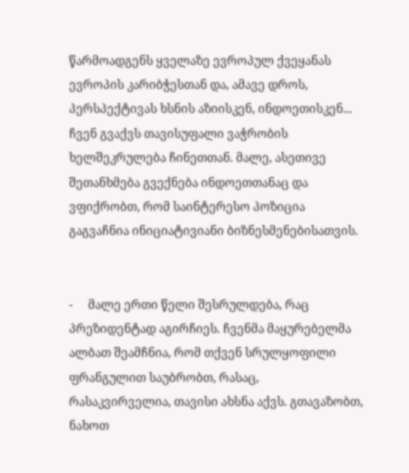წარმოადგენს ყველაზე ევროპულ ქვეყანას ევროპის კარიბჭესთან და, ამავე დროს, პერსპექტივას ხსნის აზიისკენ, ინდოეთისკენ... ჩვენ გვაქვს თავისუფალი ვაჭრობის ხელშეკრულება ჩინეთთან. მალე, ასეთივე შეთანხმება გვექნება ინდოეთთანაც და ვფიქრობთ, რომ საინტერესო პოზიცია გაგვაჩნია ინიციატივიანი ბიზნესმენებისათვის.


-     მალე ერთი წელი შესრულდება, რაც პრეზიდენტად აგირჩიეს. ჩვენმა მაყურებელმა ალბათ შეამჩნია, რომ თქვენ სრულყოფილი ფრანგულით საუბრობთ, რასაც, რასაკვირველია, თავისი ახსნა აქვს. გთავაზობთ, ნახოთ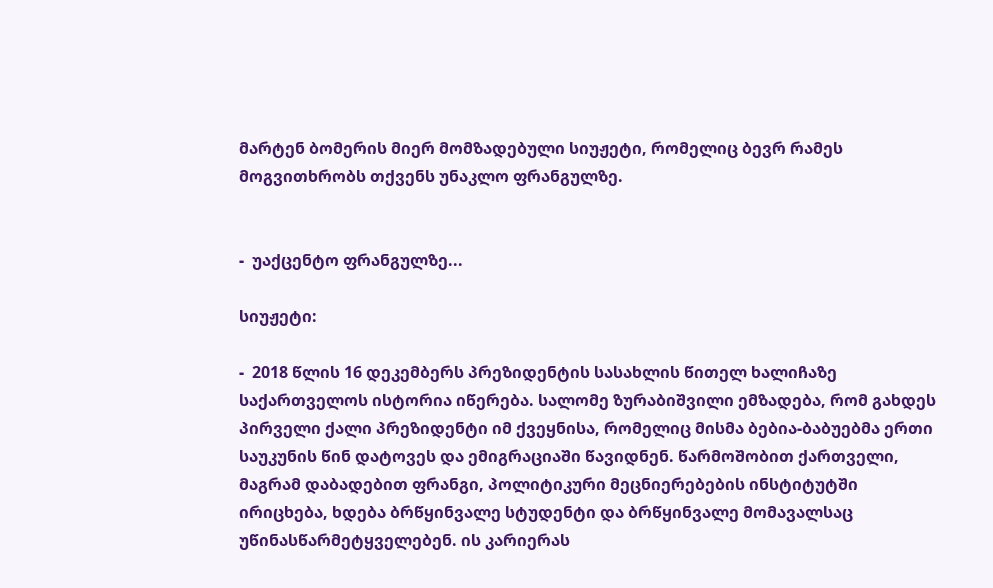მარტენ ბომერის მიერ მომზადებული სიუჟეტი, რომელიც ბევრ რამეს მოგვითხრობს თქვენს უნაკლო ფრანგულზე.


-  უაქცენტო ფრანგულზე...

სიუჟეტი:

-  2018 წლის 16 დეკემბერს პრეზიდენტის სასახლის წითელ ხალიჩაზე საქართველოს ისტორია იწერება. სალომე ზურაბიშვილი ემზადება, რომ გახდეს პირველი ქალი პრეზიდენტი იმ ქვეყნისა, რომელიც მისმა ბებია-ბაბუებმა ერთი საუკუნის წინ დატოვეს და ემიგრაციაში წავიდნენ. წარმოშობით ქართველი, მაგრამ დაბადებით ფრანგი, პოლიტიკური მეცნიერებების ინსტიტუტში ირიცხება, ხდება ბრწყინვალე სტუდენტი და ბრწყინვალე მომავალსაც უწინასწარმეტყველებენ. ის კარიერას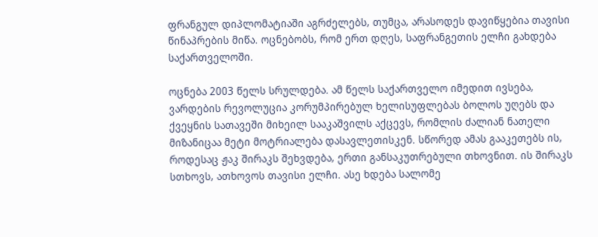ფრანგულ დიპლომატიაში აგრძელებს, თუმცა, არასოდეს დავიწყებია თავისი წინაპრების მიწა. ოცნებობს, რომ ერთ დღეს, საფრანგეთის ელჩი გახდება საქართველოში.

ოცნება 2003 წელს სრულდება. ამ წელს საქართველო იმედით ივსება, ვარდების რევოლუცია კორუმპირებულ ხელისუფლებას ბოლოს უღებს და ქვეყნის სათავეში მიხეილ სააკაშვილს აქცევს, რომლის ძალიან ნათელი მიზანიცაა მეტი მოტრიალება დასავლეთისკენ. სწორედ ამას გააკეთებს ის, როდესაც ჟაკ შირაკს შეხვდება, ერთი განსაკუთრებული თხოვნით. ის შირაკს სთხოვს, ათხოვოს თავისი ელჩი. ასე ხდება სალომე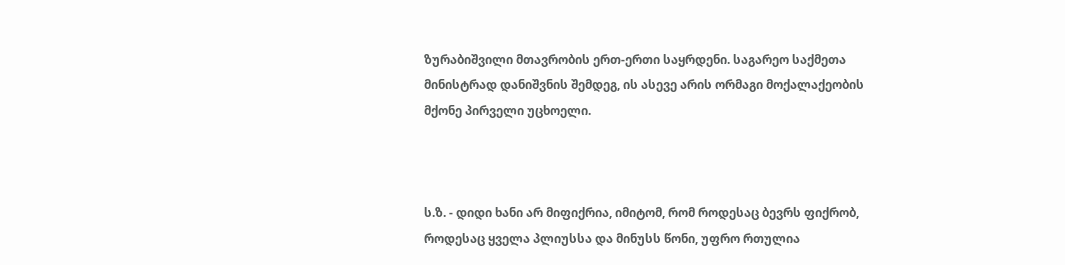ზურაბიშვილი მთავრობის ერთ-ერთი საყრდენი. საგარეო საქმეთა მინისტრად დანიშვნის შემდეგ, ის ასევე არის ორმაგი მოქალაქეობის მქონე პირველი უცხოელი.



ს.ზ. - დიდი ხანი არ მიფიქრია, იმიტომ, რომ როდესაც ბევრს ფიქრობ, როდესაც ყველა პლიუსსა და მინუსს წონი, უფრო რთულია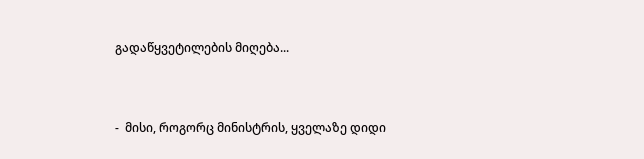გადაწყვეტილების მიღება...


-  მისი, როგორც მინისტრის, ყველაზე დიდი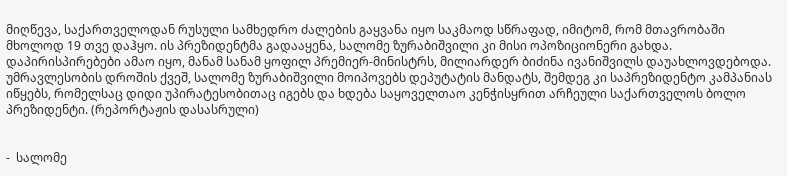მიღწევა, საქართველოდან რუსული სამხედრო ძალების გაყვანა იყო საკმაოდ სწრაფად, იმიტომ, რომ მთავრობაში მხოლოდ 19 თვე დაჰყო. ის პრეზიდენტმა გადააყენა, სალომე ზურაბიშვილი კი მისი ოპოზიციონერი გახდა. დაპირისპირებები ამაო იყო, მანამ სანამ ყოფილ პრემიერ-მინისტრს, მილიარდერ ბიძინა ივანიშვილს დაუახლოვდებოდა. უმრავლესობის დროშის ქვეშ, სალომე ზურაბიშვილი მოიპოვებს დეპუტატის მანდატს, შემდეგ კი საპრეზიდენტო კამპანიას იწყებს, რომელსაც დიდი უპირატესობითაც იგებს და ხდება საყოველთაო კენჭისყრით არჩეული საქართველოს ბოლო პრეზიდენტი. (რეპორტაჟის დასასრული)


-  სალომე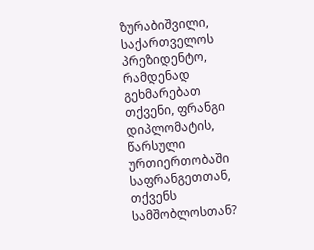ზურაბიშვილი, საქართველოს პრეზიდენტო, რამდენად გეხმარებათ თქვენი, ფრანგი დიპლომატის, წარსული ურთიერთობაში საფრანგეთთან, თქვენს სამშობლოსთან?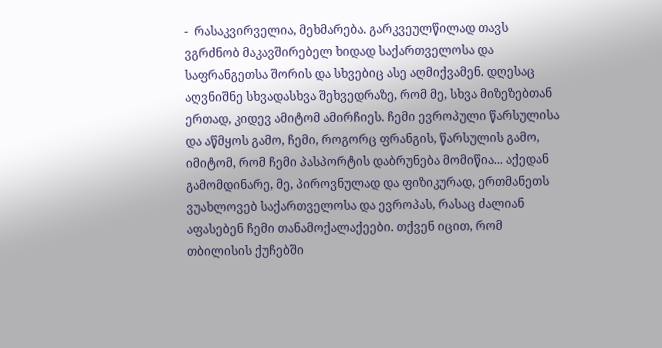-  რასაკვირველია, მეხმარება. გარკვეულწილად თავს ვგრძნობ მაკავშირებელ ხიდად საქართველოსა და საფრანგეთსა შორის და სხვებიც ასე აღმიქვამენ. დღესაც აღვნიშნე სხვადასხვა შეხვედრაზე, რომ მე, სხვა მიზეზებთან ერთად, კიდევ ამიტომ ამირჩიეს. ჩემი ევროპული წარსულისა და აწმყოს გამო, ჩემი, როგორც ფრანგის, წარსულის გამო, იმიტომ, რომ ჩემი პასპორტის დაბრუნება მომიწია... აქედან გამომდინარე, მე, პიროვნულად და ფიზიკურად, ერთმანეთს ვუახლოვებ საქართველოსა და ევროპას, რასაც ძალიან აფასებენ ჩემი თანამოქალაქეები. თქვენ იცით, რომ თბილისის ქუჩებში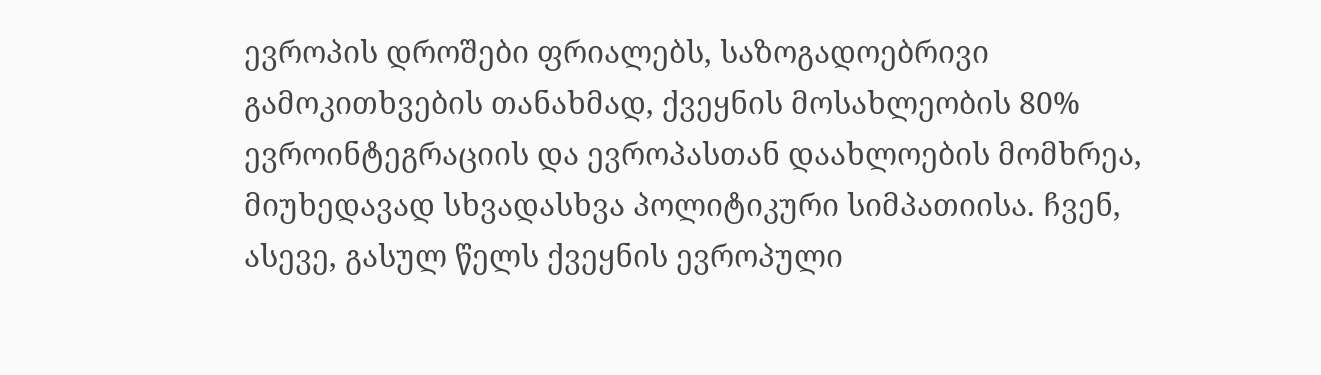ევროპის დროშები ფრიალებს, საზოგადოებრივი გამოკითხვების თანახმად, ქვეყნის მოსახლეობის 80% ევროინტეგრაციის და ევროპასთან დაახლოების მომხრეა, მიუხედავად სხვადასხვა პოლიტიკური სიმპათიისა. ჩვენ, ასევე, გასულ წელს ქვეყნის ევროპული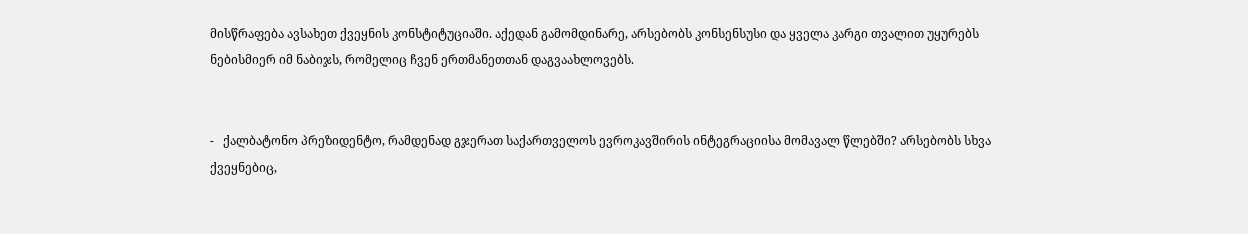მისწრაფება ავსახეთ ქვეყნის კონსტიტუციაში. აქედან გამომდინარე, არსებობს კონსენსუსი და ყველა კარგი თვალით უყურებს ნებისმიერ იმ ნაბიჯს, რომელიც ჩვენ ერთმანეთთან დაგვაახლოვებს.


-   ქალბატონო პრეზიდენტო, რამდენად გჯერათ საქართველოს ევროკავშირის ინტეგრაციისა მომავალ წლებში? არსებობს სხვა ქვეყნებიც,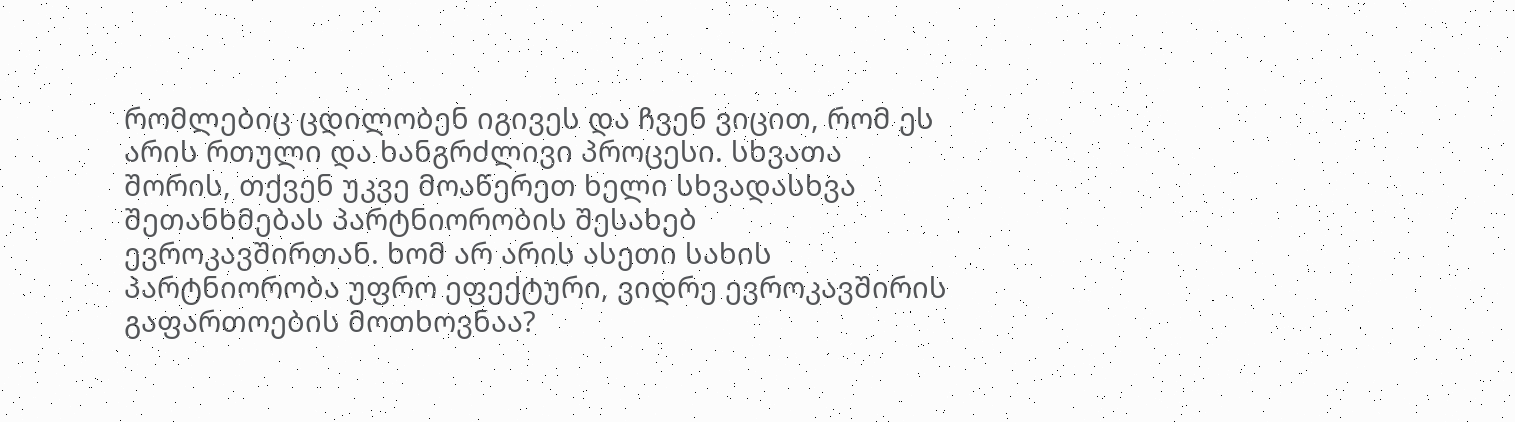რომლებიც ცდილობენ იგივეს და ჩვენ ვიცით, რომ ეს არის რთული და ხანგრძლივი პროცესი. სხვათა შორის, თქვენ უკვე მოაწერეთ ხელი სხვადასხვა შეთანხმებას პარტნიორობის შესახებ ევროკავშირთან. ხომ არ არის ასეთი სახის პარტნიორობა უფრო ეფექტური, ვიდრე ევროკავშირის გაფართოების მოთხოვნაა?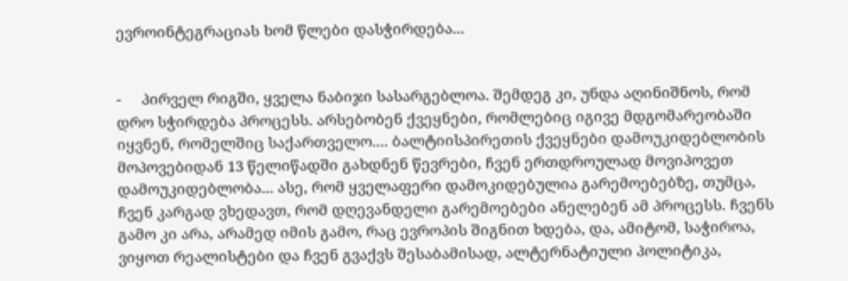ევროინტეგრაციას ხომ წლები დასჭირდება...


-     პირველ რიგში, ყველა ნაბიჯი სასარგებლოა. შემდეგ კი, უნდა აღინიშნოს, რომ დრო სჭირდება პროცესს. არსებობენ ქვეყნები, რომლებიც იგივე მდგომარეობაში იყვნენ, რომელშიც საქართველო.... ბალტიისპირეთის ქვეყნები დამოუკიდებლობის მოპოვებიდან 13 წელიწადში გახდნენ წევრები, ჩვენ ერთდროულად მოვიპოვეთ დამოუკიდებლობა... ასე, რომ ყველაფერი დამოკიდებულია გარემოებებზე, თუმცა, ჩვენ კარგად ვხედავთ, რომ დღევანდელი გარემოებები ანელებენ ამ პროცესს. ჩვენს გამო კი არა, არამედ იმის გამო, რაც ევროპის შიგნით ხდება, და, ამიტომ, საჭიროა, ვიყოთ რეალისტები და ჩვენ გვაქვს შესაბამისად, ალტერნატიული პოლიტიკა,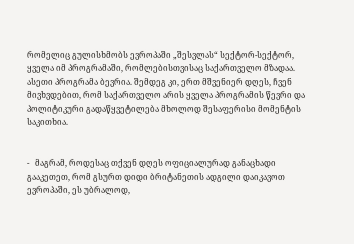რომელიც გულისხმობს ევროპაში „შესვლას“ სექტორ-სექტორ, ყველა იმ პროგრამაში, რომლებისთვისაც საქართველო მზადაა. ასეთი პროგრამა ბევრია. შემდეგ კი, ერთ მშვენიერ დღეს, ჩვენ მივხვდებით, რომ საქართველო არის ყველა პროგრამის წევრი და პოლიტიკური გადაწყვეტილება მხოლოდ შესაფერისი მომენტის საკითხია.


-   მაგრამ, როდესაც თქვენ დღეს ოფიციალურად განაცხადი გააკეთეთ, რომ გსურთ დიდი ბრიტანეთის ადგილი დაიკავოთ ევროპაში, ეს უბრალოდ,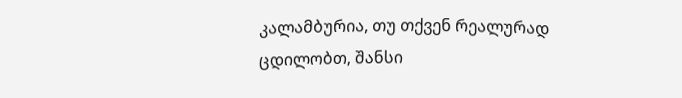კალამბურია, თუ თქვენ რეალურად ცდილობთ, შანსი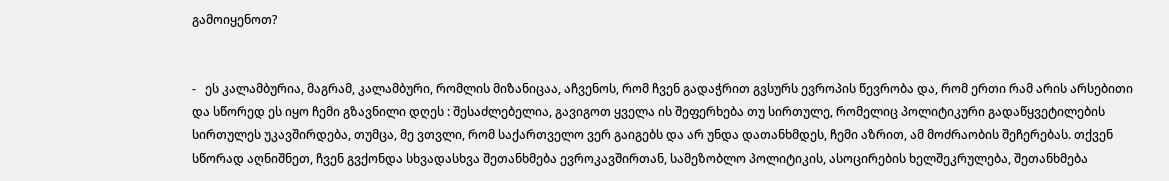გამოიყენოთ?


-   ეს კალამბურია, მაგრამ, კალამბური, რომლის მიზანიცაა, აჩვენოს, რომ ჩვენ გადაჭრით გვსურს ევროპის წევრობა და, რომ ერთი რამ არის არსებითი და სწორედ ეს იყო ჩემი გზავნილი დღეს : შესაძლებელია, გავიგოთ ყველა ის შეფერხება თუ სირთულე, რომელიც პოლიტიკური გადაწყვეტილების სირთულეს უკავშირდება, თუმცა, მე ვთვლი, რომ საქართველო ვერ გაიგებს და არ უნდა დათანხმდეს, ჩემი აზრით, ამ მოძრაობის შეჩერებას. თქვენ სწორად აღნიშნეთ, ჩვენ გვქონდა სხვადასხვა შეთანხმება ევროკავშირთან, სამეზობლო პოლიტიკის, ასოცირების ხელშეკრულება, შეთანხმება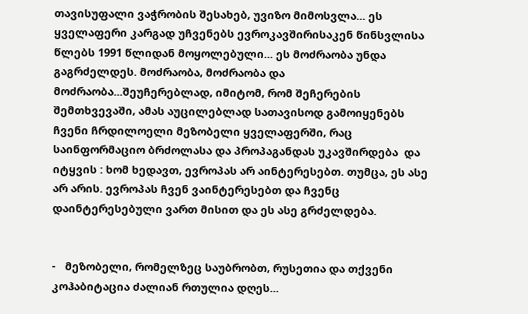თავისუფალი ვაჭრობის შესახებ, უვიზო მიმოსვლა... ეს ყველაფერი კარგად უჩვენებს ევროკავშირისაკენ წინსვლისა წლებს 1991 წლიდან მოყოლებული... ეს მოძრაობა უნდა გაგრძელდეს. მოძრაობა, მოძრაობა და მოძრაობა...შეუჩერებლად, იმიტომ, რომ შეჩერების შემთხვევაში, ამას აუცილებლად სათავისოდ გამოიყენებს ჩვენი ჩრდილოელი მეზობელი ყველაფერში, რაც საინფორმაციო ბრძოლასა და პროპაგანდას უკავშირდება  და იტყვის : ხომ ხედავთ, ევროპას არ აინტერესებთ. თუმცა, ეს ასე არ არის. ევროპას ჩვენ ვაინტერესებთ და ჩვენც დაინტერესებული ვართ მისით და ეს ასე გრძელდება.


-   მეზობელი, რომელზეც საუბრობთ, რუსეთია და თქვენი კოჰაბიტაცია ძალიან რთულია დღეს...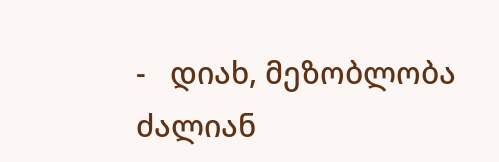-   დიახ, მეზობლობა ძალიან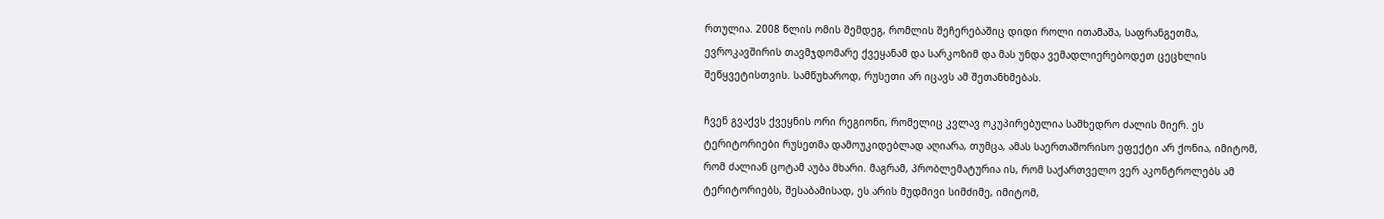რთულია. 2008 წლის ომის შემდეგ, რომლის შეჩერებაშიც დიდი როლი ითამაშა, საფრანგეთმა, ევროკავშირის თავმჯდომარე ქვეყანამ და სარკოზიმ და მას უნდა ვემადლიერებოდეთ ცეცხლის შეწყვეტისთვის. სამწუხაროდ, რუსეთი არ იცავს ამ შეთანხმებას.

ჩვენ გვაქვს ქვეყნის ორი რეგიონი, რომელიც კვლავ ოკუპირებულია სამხედრო ძალის მიერ. ეს ტერიტორიები რუსეთმა დამოუკიდებლად აღიარა, თუმცა, ამას საერთაშორისო ეფექტი არ ქონია, იმიტომ, რომ ძალიან ცოტამ აუბა მხარი. მაგრამ, პრობლემატურია ის, რომ საქართველო ვერ აკონტროლებს ამ ტერიტორიებს, შესაბამისად, ეს არის მუდმივი სიმძიმე, იმიტომ,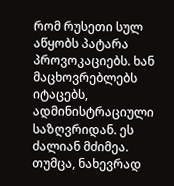რომ რუსეთი სულ აწყობს პატარა პროვოკაციებს. ხან მაცხოვრებლებს იტაცებს, ადმინისტრაციული საზღვრიდან. ეს ძალიან მძიმეა. თუმცა, ნახევრად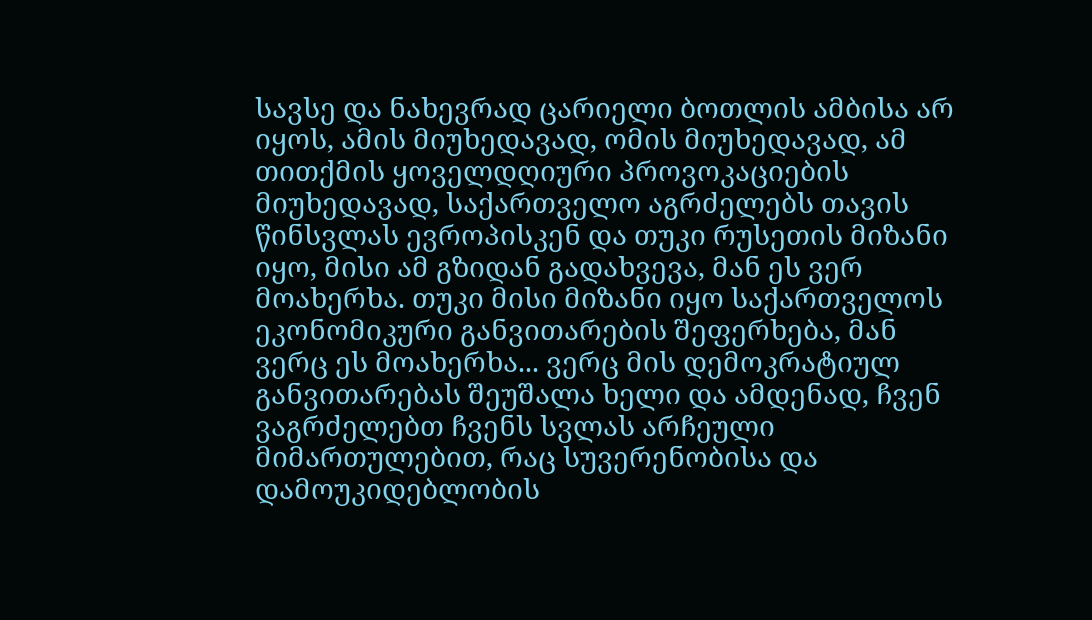სავსე და ნახევრად ცარიელი ბოთლის ამბისა არ იყოს, ამის მიუხედავად, ომის მიუხედავად, ამ თითქმის ყოველდღიური პროვოკაციების მიუხედავად, საქართველო აგრძელებს თავის წინსვლას ევროპისკენ და თუკი რუსეთის მიზანი იყო, მისი ამ გზიდან გადახვევა, მან ეს ვერ მოახერხა. თუკი მისი მიზანი იყო საქართველოს ეკონომიკური განვითარების შეფერხება, მან ვერც ეს მოახერხა... ვერც მის დემოკრატიულ განვითარებას შეუშალა ხელი და ამდენად, ჩვენ ვაგრძელებთ ჩვენს სვლას არჩეული მიმართულებით, რაც სუვერენობისა და დამოუკიდებლობის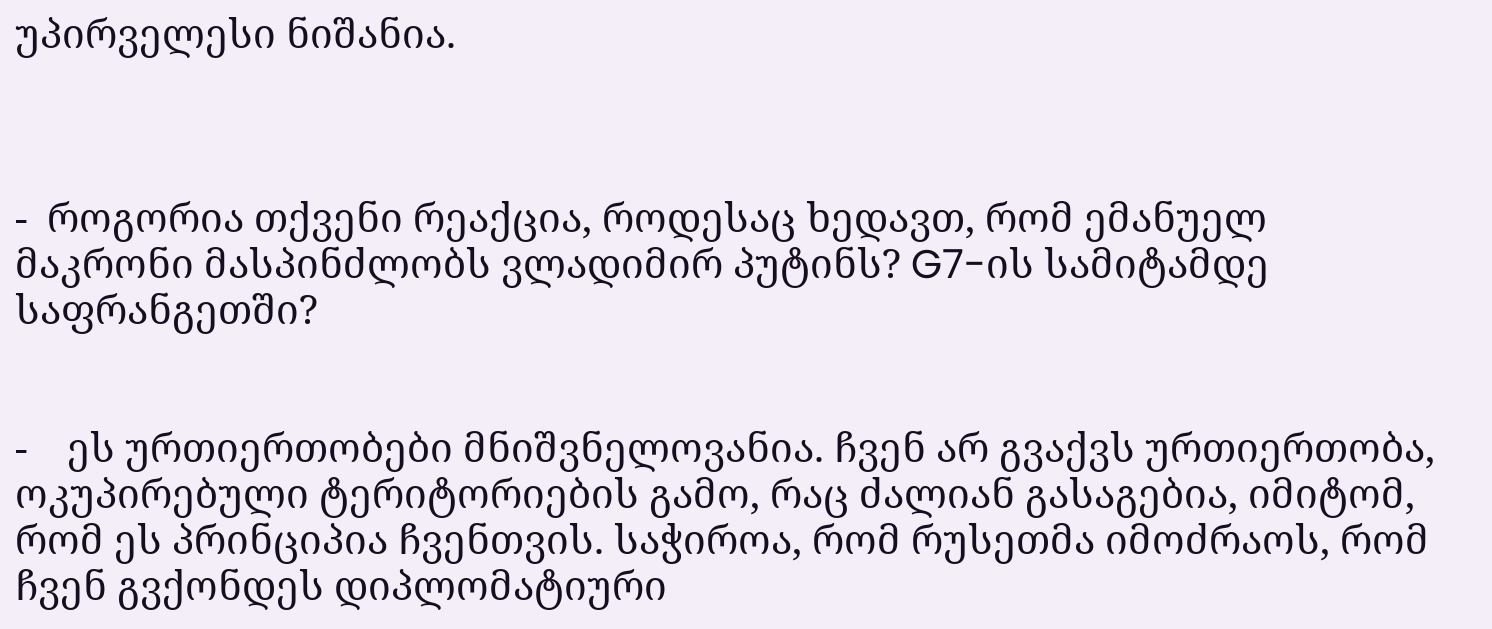უპირველესი ნიშანია.



-  როგორია თქვენი რეაქცია, როდესაც ხედავთ, რომ ემანუელ მაკრონი მასპინძლობს ვლადიმირ პუტინს? G7-ის სამიტამდე საფრანგეთში?


-    ეს ურთიერთობები მნიშვნელოვანია. ჩვენ არ გვაქვს ურთიერთობა, ოკუპირებული ტერიტორიების გამო, რაც ძალიან გასაგებია, იმიტომ, რომ ეს პრინციპია ჩვენთვის. საჭიროა, რომ რუსეთმა იმოძრაოს, რომ ჩვენ გვქონდეს დიპლომატიური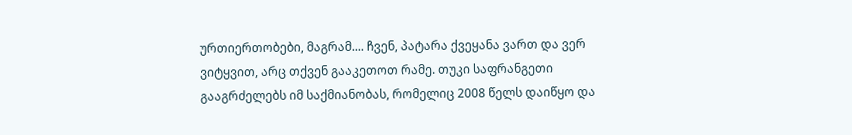ურთიერთობები, მაგრამ.... ჩვენ, პატარა ქვეყანა ვართ და ვერ ვიტყვით, არც თქვენ გააკეთოთ რამე. თუკი საფრანგეთი გააგრძელებს იმ საქმიანობას, რომელიც 2008 წელს დაიწყო და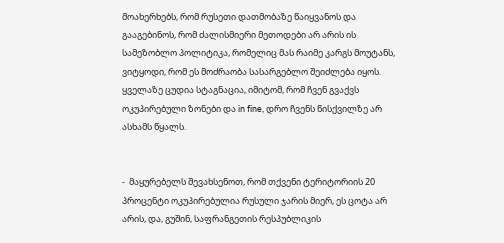მოახერხებს, რომ რუსეთი დათმობაზე წაიყვანოს და გააგებინოს, რომ ძალისმიერი მეთოდები არ არის ის სამეზობლო პოლიტიკა, რომელიც მას რაიმე კარგს მოუტანს, ვიტყოდი, რომ ეს მოძრაობა სასარგებლო შეიძლება იყოს. ყველაზე ცუდია სტაგნაცია, იმიტომ, რომ ჩვენ გვაქვს ოკუპირებული ზონები და in fine, დრო ჩვენს წისქვილზე არ ასხამს წყალს.


-  მაყურებელს შევახსენოთ, რომ თქვენი ტერიტორიის 20 პროცენტი ოკუპირებულია რუსული ჯარის მიერ, ეს ცოტა არ არის, და, გუშინ, საფრანგეთის რესპუბლიკის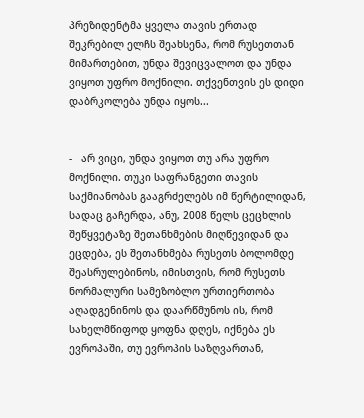პრეზიდენტმა ყველა თავის ერთად შეკრებილ ელჩს შეახსენა, რომ რუსეთთან მიმართებით, უნდა შევიცვალოთ და უნდა ვიყოთ უფრო მოქნილი. თქვენთვის ეს დიდი დაბრკოლება უნდა იყოს...


-   არ ვიცი, უნდა ვიყოთ თუ არა უფრო მოქნილი. თუკი საფრანგეთი თავის საქმიანობას გააგრძელებს იმ წერტილიდან, სადაც გაჩერდა, ანუ, 2008 წელს ცეცხლის შეწყვეტაზე შეთანხმების მიღწევიდან და ეცდება, ეს შეთანხმება რუსეთს ბოლომდე შეასრულებინოს, იმისთვის, რომ რუსეთს ნორმალური სამეზობლო ურთიერთობა აღადგენინოს და დაარწმუნოს ის, რომ სახელმწიფოდ ყოფნა დღეს, იქნება ეს ევროპაში, თუ ევროპის საზღვართან,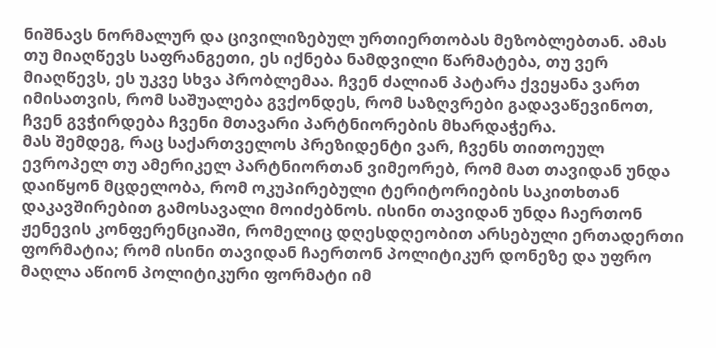ნიშნავს ნორმალურ და ცივილიზებულ ურთიერთობას მეზობლებთან. ამას თუ მიაღწევს საფრანგეთი, ეს იქნება ნამდვილი წარმატება, თუ ვერ მიაღწევს, ეს უკვე სხვა პრობლემაა. ჩვენ ძალიან პატარა ქვეყანა ვართ იმისათვის, რომ საშუალება გვქონდეს, რომ საზღვრები გადავაწევინოთ, ჩვენ გვჭირდება ჩვენი მთავარი პარტნიორების მხარდაჭერა.
მას შემდეგ, რაც საქართველოს პრეზიდენტი ვარ, ჩვენს თითოეულ ევროპელ თუ ამერიკელ პარტნიორთან ვიმეორებ, რომ მათ თავიდან უნდა დაიწყონ მცდელობა, რომ ოკუპირებული ტერიტორიების საკითხთან დაკავშირებით გამოსავალი მოიძებნოს. ისინი თავიდან უნდა ჩაერთონ ჟენევის კონფერენციაში, რომელიც დღესდღეობით არსებული ერთადერთი ფორმატია; რომ ისინი თავიდან ჩაერთონ პოლიტიკურ დონეზე და უფრო მაღლა აწიონ პოლიტიკური ფორმატი იმ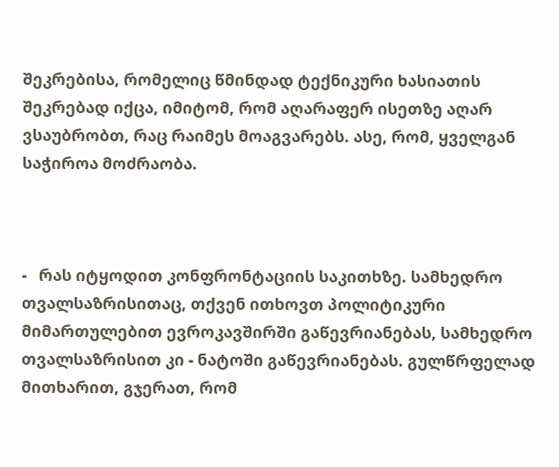შეკრებისა, რომელიც წმინდად ტექნიკური ხასიათის შეკრებად იქცა, იმიტომ, რომ აღარაფერ ისეთზე აღარ ვსაუბრობთ, რაც რაიმეს მოაგვარებს. ასე, რომ, ყველგან საჭიროა მოძრაობა.



-   რას იტყოდით კონფრონტაციის საკითხზე. სამხედრო თვალსაზრისითაც, თქვენ ითხოვთ პოლიტიკური მიმართულებით ევროკავშირში გაწევრიანებას, სამხედრო თვალსაზრისით კი - ნატოში გაწევრიანებას. გულწრფელად მითხარით, გჯერათ, რომ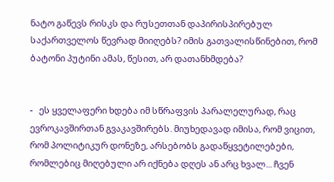ნატო გაწევს რისკს და რუსეთთან დაპირისპირებულ საქართველოს წევრად მიიღებს? იმის გათვალისწინებით, რომ ბატონი პუტინი ამას, წესით, არ დათანხმდება?


-   ეს ყველაფერი ხდება იმ სწრაფვის პარალელურად, რაც ევროკავშირთან გვაკავშირებს. მიუხედავად იმისა, რომ ვიცით, რომ პოლიტიკურ დონეზე, არსებობს გადაწყვეტილებები, რომლებიც მიღებული არ იქნება დღეს ან არც ხვალ... ჩვენ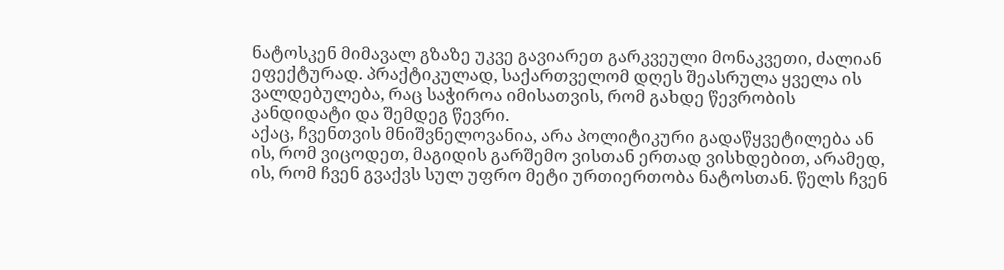ნატოსკენ მიმავალ გზაზე უკვე გავიარეთ გარკვეული მონაკვეთი, ძალიან ეფექტურად. პრაქტიკულად, საქართველომ დღეს შეასრულა ყველა ის ვალდებულება, რაც საჭიროა იმისათვის, რომ გახდე წევრობის კანდიდატი და შემდეგ წევრი.
აქაც, ჩვენთვის მნიშვნელოვანია, არა პოლიტიკური გადაწყვეტილება ან ის, რომ ვიცოდეთ, მაგიდის გარშემო ვისთან ერთად ვისხდებით, არამედ, ის, რომ ჩვენ გვაქვს სულ უფრო მეტი ურთიერთობა ნატოსთან. წელს ჩვენ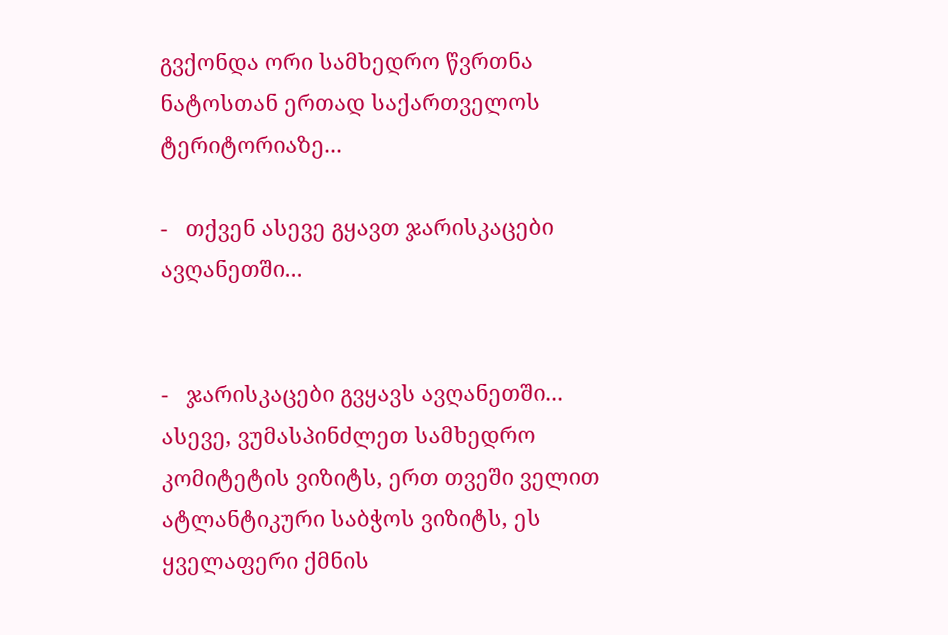გვქონდა ორი სამხედრო წვრთნა ნატოსთან ერთად საქართველოს ტერიტორიაზე...

-   თქვენ ასევე გყავთ ჯარისკაცები ავღანეთში...


-   ჯარისკაცები გვყავს ავღანეთში... ასევე, ვუმასპინძლეთ სამხედრო კომიტეტის ვიზიტს, ერთ თვეში ველით ატლანტიკური საბჭოს ვიზიტს, ეს ყველაფერი ქმნის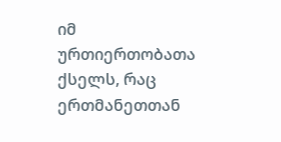იმ ურთიერთობათა ქსელს, რაც ერთმანეთთან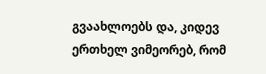გვაახლოებს და, კიდევ ერთხელ ვიმეორებ, რომ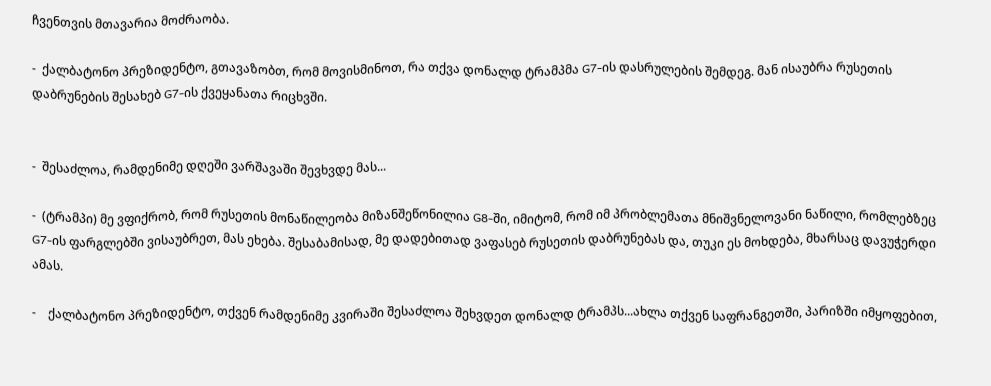ჩვენთვის მთავარია მოძრაობა.

-  ქალბატონო პრეზიდენტო, გთავაზობთ, რომ მოვისმინოთ, რა თქვა დონალდ ტრამპმა G7-ის დასრულების შემდეგ. მან ისაუბრა რუსეთის დაბრუნების შესახებ G7-ის ქვეყანათა რიცხვში.


-  შესაძლოა, რამდენიმე დღეში ვარშავაში შევხვდე მას...

-  (ტრამპი) მე ვფიქრობ, რომ რუსეთის მონაწილეობა მიზანშეწონილია G8-ში, იმიტომ, რომ იმ პრობლემათა მნიშვნელოვანი ნაწილი, რომლებზეც G7-ის ფარგლებში ვისაუბრეთ, მას ეხება. შესაბამისად, მე დადებითად ვაფასებ რუსეთის დაბრუნებას და, თუკი ეს მოხდება, მხარსაც დავუჭერდი ამას.

-    ქალბატონო პრეზიდენტო, თქვენ რამდენიმე კვირაში შესაძლოა შეხვდეთ დონალდ ტრამპს...ახლა თქვენ საფრანგეთში, პარიზში იმყოფებით,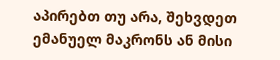აპირებთ თუ არა, შეხვდეთ ემანუელ მაკრონს ან მისი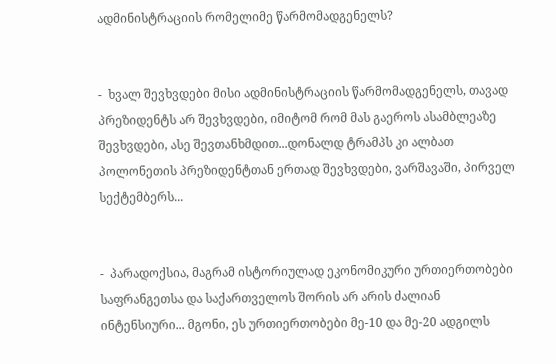ადმინისტრაციის რომელიმე წარმომადგენელს?


-  ხვალ შევხვდები მისი ადმინისტრაციის წარმომადგენელს, თავად პრეზიდენტს არ შევხვდები, იმიტომ რომ მას გაეროს ასამბლეაზე შევხვდები, ასე შევთანხმდით...დონალდ ტრამპს კი ალბათ პოლონეთის პრეზიდენტთან ერთად შევხვდები, ვარშავაში, პირველ სექტემბერს...


-  პარადოქსია, მაგრამ ისტორიულად ეკონომიკური ურთიერთობები საფრანგეთსა და საქართველოს შორის არ არის ძალიან ინტენსიური... მგონი, ეს ურთიერთობები მე-10 და მე-20 ადგილს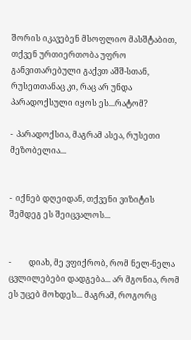შორის იკავებენ მსოფლიო მასშტაბით, თქვენ ურთიერთობა უფრო განვითარებული გაქვთ აშშ-სთან, რუსეთთანაც კი, რაც არ უნდა პარადოქსული იყოს ეს...რატომ?

-  პარადოქსია, მაგრამ ასეა, რუსეთი მეზობელია...


-  იქნებ დღეიდან, თქვენი ვიზიტის შემდეგ ეს შეიცვალოს...


-         დიახ, მე ვფიქრობ, რომ ნელ-ნელა ცვლილებები დადგება... არ მგონია, რომ ეს უცებ მოხდეს... მაგრამ, როგორც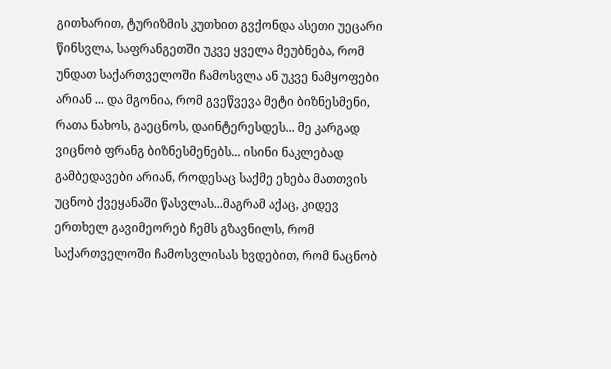გითხარით, ტურიზმის კუთხით გვქონდა ასეთი უეცარი წინსვლა, საფრანგეთში უკვე ყველა მეუბნება, რომ უნდათ საქართველოში ჩამოსვლა ან უკვე ნამყოფები არიან ... და მგონია, რომ გვეწვევა მეტი ბიზნესმენი, რათა ნახოს, გაეცნოს, დაინტერესდეს... მე კარგად ვიცნობ ფრანგ ბიზნესმენებს... ისინი ნაკლებად გამბედავები არიან, როდესაც საქმე ეხება მათთვის უცნობ ქვეყანაში წასვლას...მაგრამ აქაც, კიდევ ერთხელ გავიმეორებ ჩემს გზავნილს, რომ საქართველოში ჩამოსვლისას ხვდებით, რომ ნაცნობ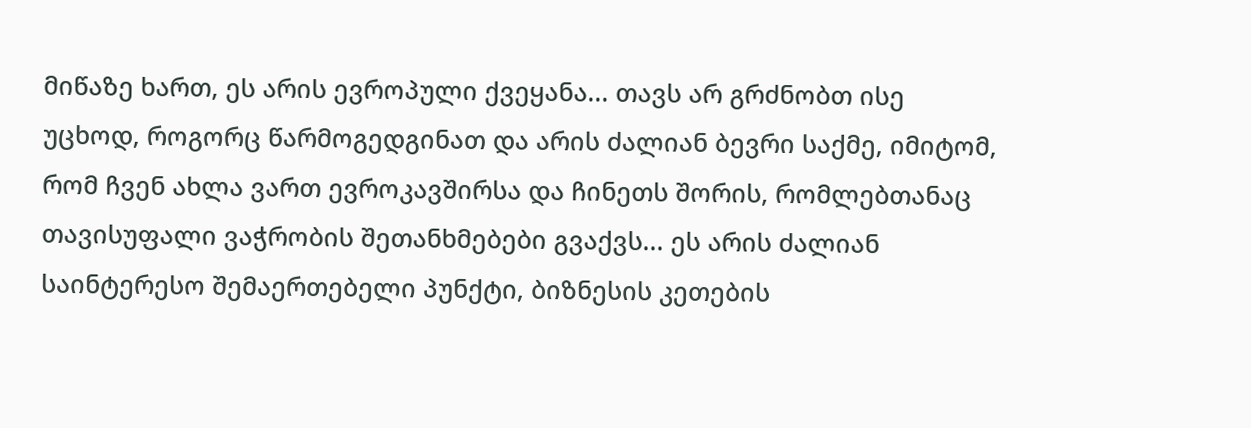მიწაზე ხართ, ეს არის ევროპული ქვეყანა... თავს არ გრძნობთ ისე უცხოდ, როგორც წარმოგედგინათ და არის ძალიან ბევრი საქმე, იმიტომ, რომ ჩვენ ახლა ვართ ევროკავშირსა და ჩინეთს შორის, რომლებთანაც თავისუფალი ვაჭრობის შეთანხმებები გვაქვს... ეს არის ძალიან საინტერესო შემაერთებელი პუნქტი, ბიზნესის კეთების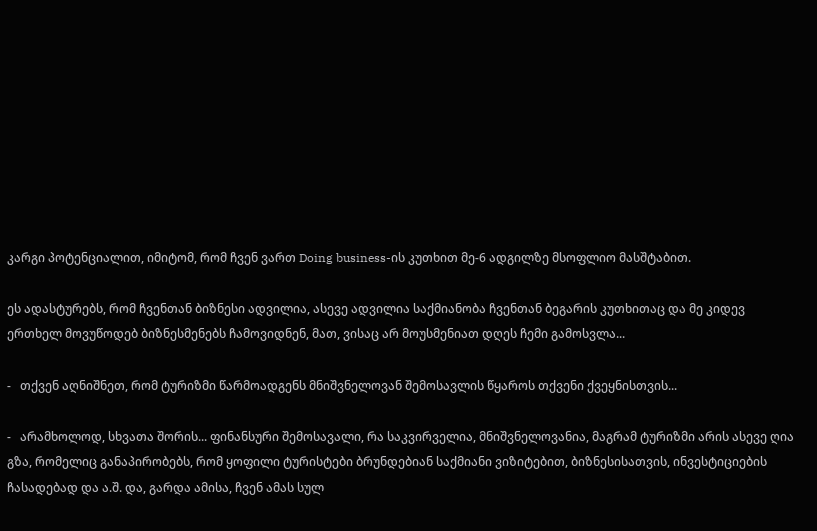კარგი პოტენციალით, იმიტომ, რომ ჩვენ ვართ Doing business-ის კუთხით მე-6 ადგილზე მსოფლიო მასშტაბით.

ეს ადასტურებს, რომ ჩვენთან ბიზნესი ადვილია, ასევე ადვილია საქმიანობა ჩვენთან ბეგარის კუთხითაც და მე კიდევ ერთხელ მოვუწოდებ ბიზნესმენებს ჩამოვიდნენ, მათ, ვისაც არ მოუსმენიათ დღეს ჩემი გამოსვლა...

-   თქვენ აღნიშნეთ, რომ ტურიზმი წარმოადგენს მნიშვნელოვან შემოსავლის წყაროს თქვენი ქვეყნისთვის...

-   არამხოლოდ, სხვათა შორის... ფინანსური შემოსავალი, რა საკვირველია, მნიშვნელოვანია, მაგრამ ტურიზმი არის ასევე ღია გზა, რომელიც განაპირობებს, რომ ყოფილი ტურისტები ბრუნდებიან საქმიანი ვიზიტებით, ბიზნესისათვის, ინვესტიციების ჩასადებად და ა.შ. და, გარდა ამისა, ჩვენ ამას სულ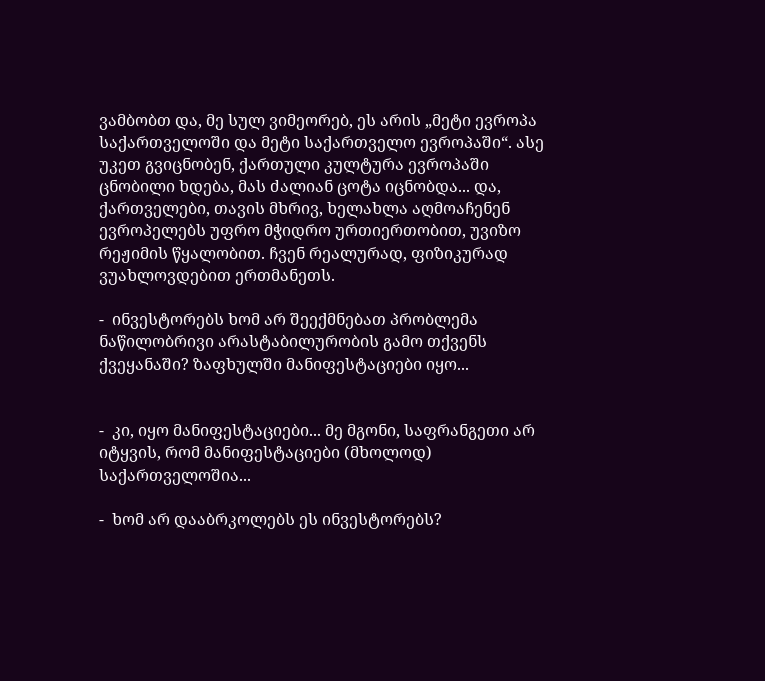ვამბობთ და, მე სულ ვიმეორებ, ეს არის „მეტი ევროპა საქართველოში და მეტი საქართველო ევროპაში“. ასე უკეთ გვიცნობენ, ქართული კულტურა ევროპაში ცნობილი ხდება, მას ძალიან ცოტა იცნობდა... და, ქართველები, თავის მხრივ, ხელახლა აღმოაჩენენ ევროპელებს უფრო მჭიდრო ურთიერთობით, უვიზო რეჟიმის წყალობით. ჩვენ რეალურად, ფიზიკურად ვუახლოვდებით ერთმანეთს.

-  ინვესტორებს ხომ არ შეექმნებათ პრობლემა ნაწილობრივი არასტაბილურობის გამო თქვენს ქვეყანაში? ზაფხულში მანიფესტაციები იყო...


-  კი, იყო მანიფესტაციები... მე მგონი, საფრანგეთი არ იტყვის, რომ მანიფესტაციები (მხოლოდ) საქართველოშია...

-  ხომ არ დააბრკოლებს ეს ინვესტორებს?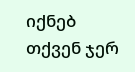იქნებ თქვენ ჯერ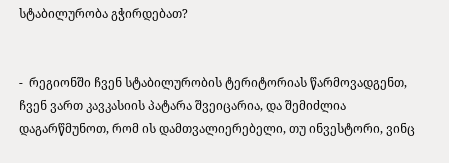სტაბილურობა გჭირდებათ?


-  რეგიონში ჩვენ სტაბილურობის ტერიტორიას წარმოვადგენთ, ჩვენ ვართ კავკასიის პატარა შვეიცარია, და შემიძლია დაგარწმუნოთ, რომ ის დამთვალიერებელი, თუ ინვესტორი, ვინც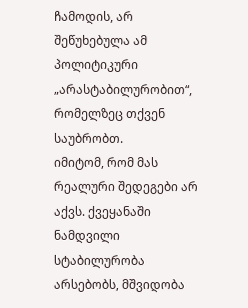ჩამოდის, არ შეწუხებულა ამ პოლიტიკური „არასტაბილურობით“, რომელზეც თქვენ საუბრობთ.
იმიტომ, რომ მას რეალური შედეგები არ აქვს. ქვეყანაში ნამდვილი სტაბილურობა არსებობს, მშვიდობა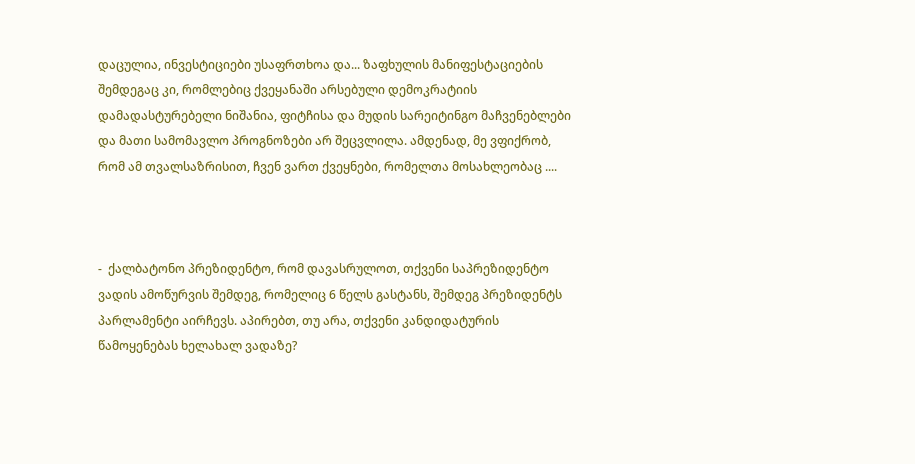დაცულია, ინვესტიციები უსაფრთხოა და... ზაფხულის მანიფესტაციების შემდეგაც კი, რომლებიც ქვეყანაში არსებული დემოკრატიის დამადასტურებელი ნიშანია, ფიტჩისა და მუდის სარეიტინგო მაჩვენებლები და მათი სამომავლო პროგნოზები არ შეცვლილა. ამდენად, მე ვფიქრობ, რომ ამ თვალსაზრისით, ჩვენ ვართ ქვეყნები, რომელთა მოსახლეობაც ....



-  ქალბატონო პრეზიდენტო, რომ დავასრულოთ, თქვენი საპრეზიდენტო ვადის ამოწურვის შემდეგ, რომელიც 6 წელს გასტანს, შემდეგ პრეზიდენტს პარლამენტი აირჩევს. აპირებთ, თუ არა, თქვენი კანდიდატურის წამოყენებას ხელახალ ვადაზე?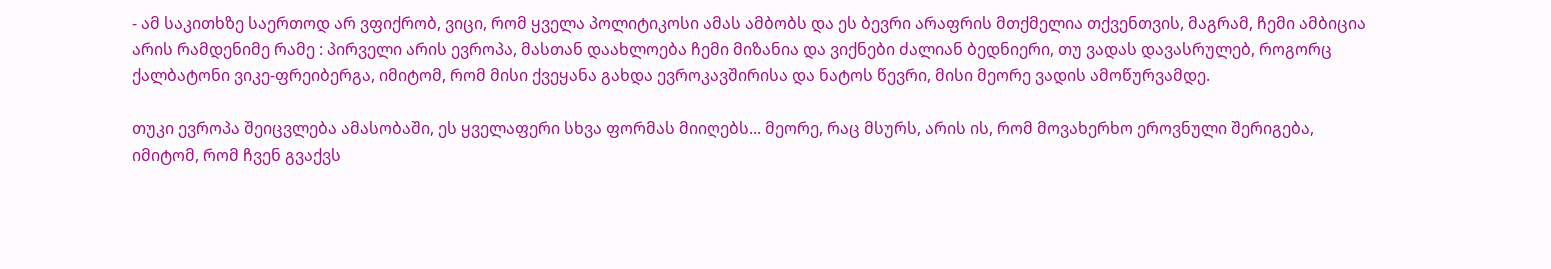- ამ საკითხზე საერთოდ არ ვფიქრობ, ვიცი, რომ ყველა პოლიტიკოსი ამას ამბობს და ეს ბევრი არაფრის მთქმელია თქვენთვის, მაგრამ, ჩემი ამბიცია არის რამდენიმე რამე : პირველი არის ევროპა, მასთან დაახლოება ჩემი მიზანია და ვიქნები ძალიან ბედნიერი, თუ ვადას დავასრულებ, როგორც ქალბატონი ვიკე-ფრეიბერგა, იმიტომ, რომ მისი ქვეყანა გახდა ევროკავშირისა და ნატოს წევრი, მისი მეორე ვადის ამოწურვამდე.

თუკი ევროპა შეიცვლება ამასობაში, ეს ყველაფერი სხვა ფორმას მიიღებს... მეორე, რაც მსურს, არის ის, რომ მოვახერხო ეროვნული შერიგება, იმიტომ, რომ ჩვენ გვაქვს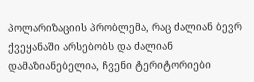პოლარიზაციის პრობლემა, რაც ძალიან ბევრ ქვეყანაში არსებობს და ძალიან დამაზიანებელია, ჩვენი ტერიტორიები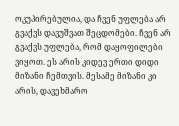ოკუპირებულია, და ჩვენ უფლება არ გვაქვს დავუშვათ შეცდომები. ჩვენ არ გვაქვს უფლება, რომ დაყოფილები ვიყოთ. ეს არის კიდევ ერთი დიდი მიზანი ჩემთვის. მესამე მიზანი კი არის, დავეხმარო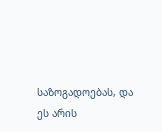საზოგადოებას, და ეს არის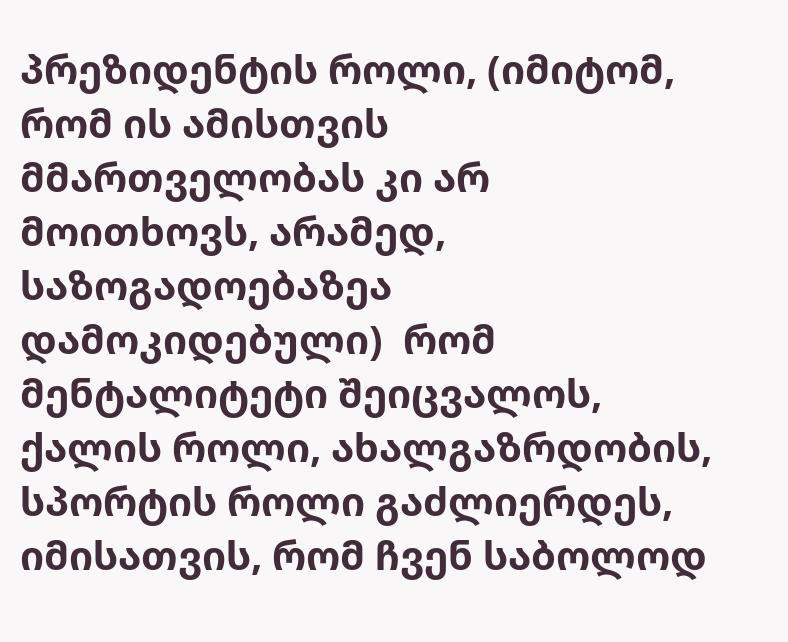პრეზიდენტის როლი, (იმიტომ, რომ ის ამისთვის მმართველობას კი არ მოითხოვს, არამედ, საზოგადოებაზეა დამოკიდებული)  რომ მენტალიტეტი შეიცვალოს, ქალის როლი, ახალგაზრდობის, სპორტის როლი გაძლიერდეს, იმისათვის, რომ ჩვენ საბოლოდ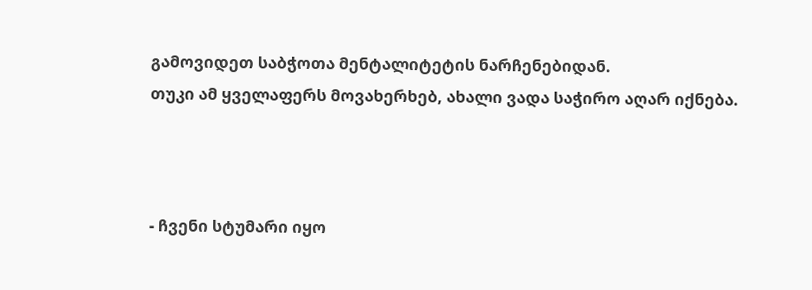გამოვიდეთ საბჭოთა მენტალიტეტის ნარჩენებიდან.
თუკი ამ ყველაფერს მოვახერხებ, ახალი ვადა საჭირო აღარ იქნება.



- ჩვენი სტუმარი იყო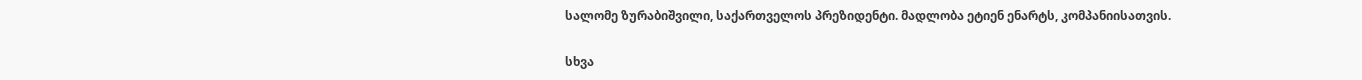სალომე ზურაბიშვილი, საქართველოს პრეზიდენტი. მადლობა ეტიენ ენარტს, კომპანიისათვის.

სხვა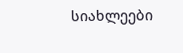სიახლეები